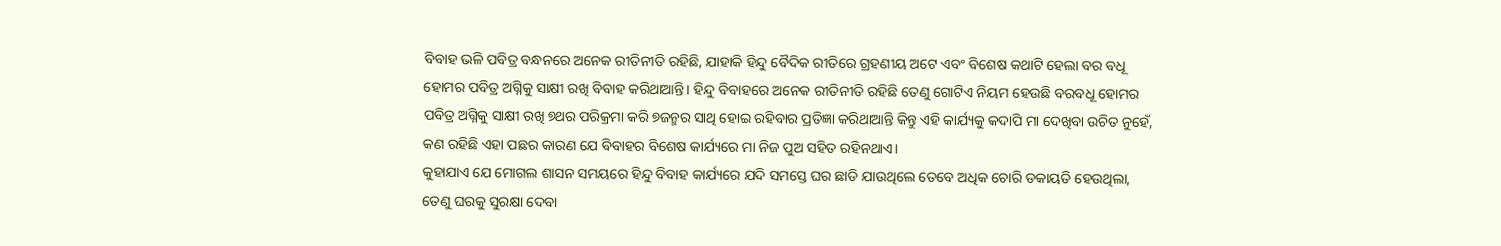ବିବାହ ଭଳି ପବିତ୍ର ବନ୍ଧନରେ ଅନେକ ରୀତିନୀତି ରହିଛି, ଯାହାକି ହିନ୍ଦୁ ବୈଦିକ ରୀତିରେ ଗ୍ରହଣୀୟ ଅଟେ ଏବଂ ବିଶେଷ କଥାଟି ହେଲା ବର ବଧୂ ହୋମର ପବିତ୍ର ଅଗ୍ନିକୁ ସାକ୍ଷୀ ରଖି ବିବାହ କରିଥାଆନ୍ତି। ହିନ୍ଦୁ ବିବାହରେ ଅନେକ ରୀତିନୀତି ରହିଛି ତେଣୁ ଗୋଟିଏ ନିୟମ ହେଉଛି ବରବଧୂ ହୋମର ପବିତ୍ର ଅଗ୍ନିକୁ ସାକ୍ଷୀ ରଖି ୭ଥର ପରିକ୍ରମା କରି ୭ଜନ୍ମର ସାଥି ହୋଇ ରହିବାର ପ୍ରତିଜ୍ଞା କରିଥାଆନ୍ତି କିନ୍ତୁ ଏହି କାର୍ଯ୍ୟକୁ କଦାପି ମା ଦେଖିବା ଉଚିତ ନୁହେଁ, କଣ ରହିଛି ଏହା ପଛର କାରଣ ଯେ ବିବାହର ବିଶେଷ କାର୍ଯ୍ୟରେ ମା ନିଜ ପୁଅ ସହିତ ରହିନଥାଏ।
କୁହାଯାଏ ଯେ ମୋଗଲ ଶାସନ ସମୟରେ ହିନ୍ଦୁ ବିବାହ କାର୍ଯ୍ୟରେ ଯଦି ସମସ୍ତେ ଘର ଛାଡି ଯାଉଥିଲେ ତେବେ ଅଧିକ ଚୋରି ଡକାୟତି ହେଉଥିଲା, ତେଣୁ ଘରକୁ ସୁରକ୍ଷା ଦେବା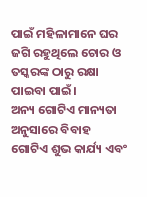ପାଇଁ ମହିଳାମାନେ ଘର ଜଗି ରହୁଥିଲେ ଚୋର ଓ ତସ୍କରଙ୍କ ଠାରୁ ରକ୍ଷା ପାଇବା ପାଇଁ।
ଅନ୍ୟ ଗୋଟିଏ ମାନ୍ୟତା ଅନୁସାରେ ବିବାହ ଗୋଟିଏ ଶୁଭ କାର୍ଯ୍ୟ ଏବଂ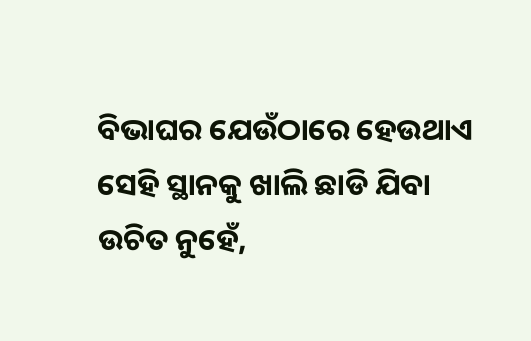ବିଭାଘର ଯେଉଁଠାରେ ହେଉଥାଏ ସେହି ସ୍ଥାନକୁ ଖାଲି ଛାଡି ଯିବା ଉଚିତ ନୁହେଁ,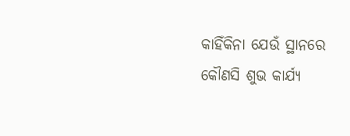କାହିଁକିନା ଯେଉଁ ସ୍ଥାନରେ କୌଣସି ଶୁଭ କାର୍ଯ୍ୟ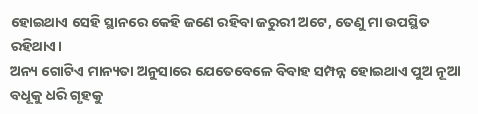ହୋଇଥାଏ ସେହି ସ୍ଥାନରେ କେହି ଜଣେ ରହିବା ଜରୁରୀ ଅଟେ, ତେଣୁ ମା ଉପସ୍ଥିତ ରହିଥାଏ।
ଅନ୍ୟ ଗୋଟିଏ ମାନ୍ୟତା ଅନୁସାରେ ଯେତେବେଳେ ବିବାହ ସମ୍ପନ୍ନ ହୋଇଥାଏ ପୁଅ ନୂଆ ବଧୂକୁ ଧରି ଗୃହକୁ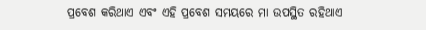ପ୍ରବେଶ କରିଥାଏ ଏବଂ ଏହି ପ୍ରବେଶ ସମୟରେ ମା ଉପସ୍ଥିତ ରହିଥାଏ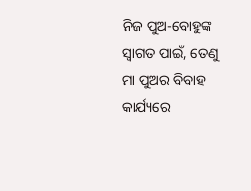ନିଜ ପୁଅ-ବୋହୁଙ୍କ ସ୍ୱାଗତ ପାଇଁ, ତେଣୁ ମା ପୁଅର ବିବାହ କାର୍ଯ୍ୟରେ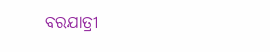ବରଯାତ୍ରୀ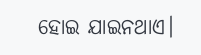ହୋଇ ଯାଇନଥାଏ।